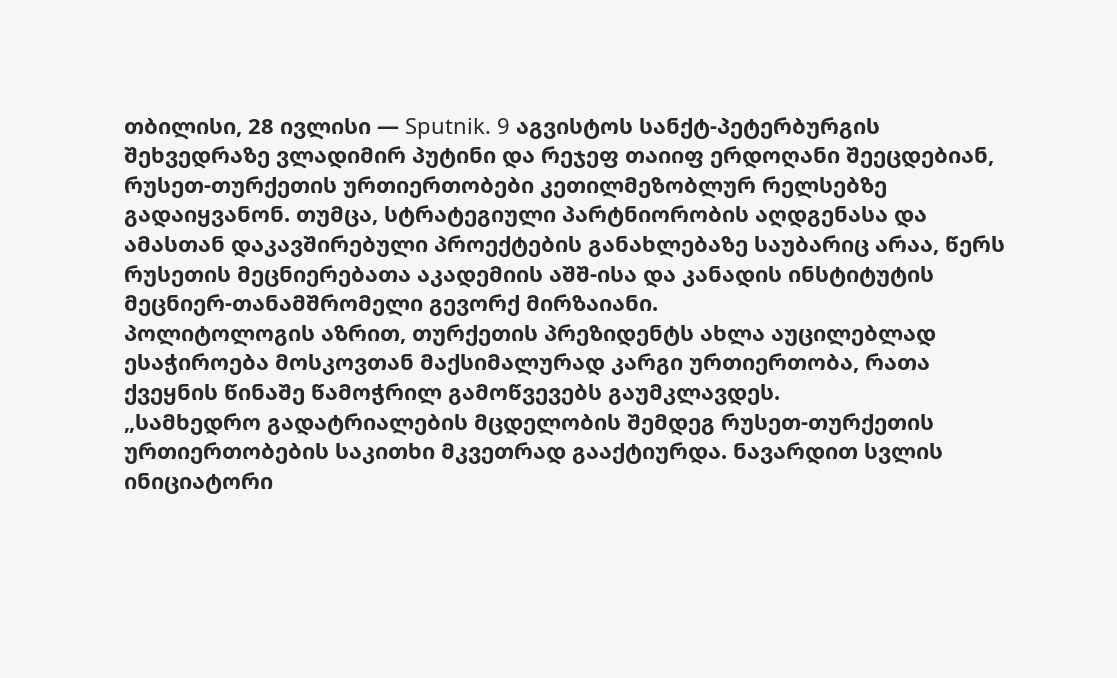თბილისი, 28 ივლისი — Sputnik. 9 აგვისტოს სანქტ-პეტერბურგის შეხვედრაზე ვლადიმირ პუტინი და რეჯეფ თაიიფ ერდოღანი შეეცდებიან, რუსეთ-თურქეთის ურთიერთობები კეთილმეზობლურ რელსებზე გადაიყვანონ. თუმცა, სტრატეგიული პარტნიორობის აღდგენასა და ამასთან დაკავშირებული პროექტების განახლებაზე საუბარიც არაა, წერს რუსეთის მეცნიერებათა აკადემიის აშშ-ისა და კანადის ინსტიტუტის მეცნიერ-თანამშრომელი გევორქ მირზაიანი.
პოლიტოლოგის აზრით, თურქეთის პრეზიდენტს ახლა აუცილებლად ესაჭიროება მოსკოვთან მაქსიმალურად კარგი ურთიერთობა, რათა ქვეყნის წინაშე წამოჭრილ გამოწვევებს გაუმკლავდეს.
„სამხედრო გადატრიალების მცდელობის შემდეგ რუსეთ-თურქეთის ურთიერთობების საკითხი მკვეთრად გააქტიურდა. ნავარდით სვლის ინიციატორი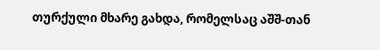თურქული მხარე გახდა, რომელსაც აშშ-თან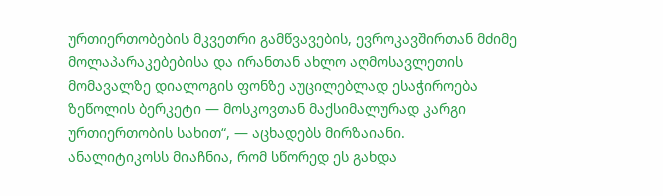ურთიერთობების მკვეთრი გამწვავების, ევროკავშირთან მძიმე მოლაპარაკებებისა და ირანთან ახლო აღმოსავლეთის მომავალზე დიალოგის ფონზე აუცილებლად ესაჭიროება ზეწოლის ბერკეტი — მოსკოვთან მაქსიმალურად კარგი ურთიერთობის სახით“, — აცხადებს მირზაიანი.
ანალიტიკოსს მიაჩნია, რომ სწორედ ეს გახდა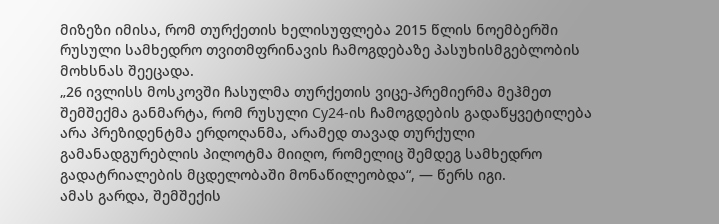მიზეზი იმისა, რომ თურქეთის ხელისუფლება 2015 წლის ნოემბერში რუსული სამხედრო თვითმფრინავის ჩამოგდებაზე პასუხისმგებლობის მოხსნას შეეცადა.
„26 ივლისს მოსკოვში ჩასულმა თურქეთის ვიცე-პრემიერმა მეჰმეთ შემშექმა განმარტა, რომ რუსული Су24-ის ჩამოგდების გადაწყვეტილება არა პრეზიდენტმა ერდოღანმა, არამედ თავად თურქული გამანადგურებლის პილოტმა მიიღო, რომელიც შემდეგ სამხედრო გადატრიალების მცდელობაში მონაწილეობდა“, — წერს იგი.
ამას გარდა, შემშექის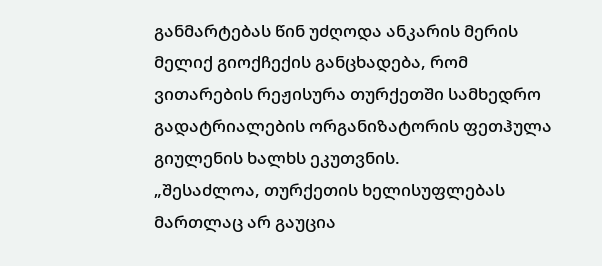განმარტებას წინ უძღოდა ანკარის მერის მელიქ გიოქჩექის განცხადება, რომ ვითარების რეჟისურა თურქეთში სამხედრო გადატრიალების ორგანიზატორის ფეთჰულა გიულენის ხალხს ეკუთვნის.
„შესაძლოა, თურქეთის ხელისუფლებას მართლაც არ გაუცია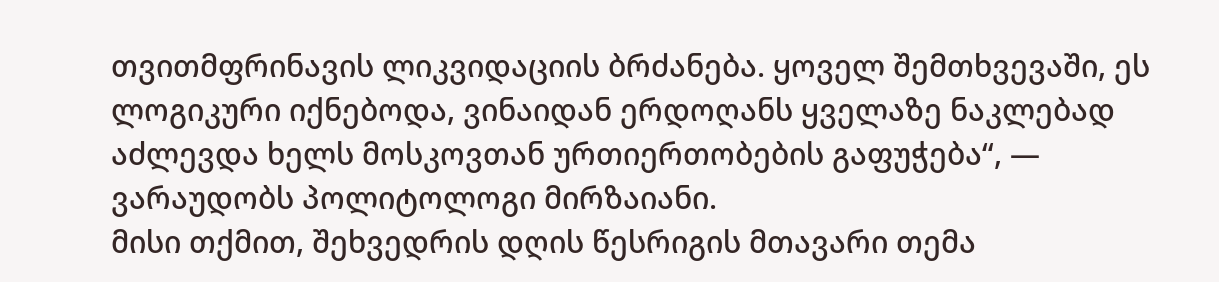თვითმფრინავის ლიკვიდაციის ბრძანება. ყოველ შემთხვევაში, ეს ლოგიკური იქნებოდა, ვინაიდან ერდოღანს ყველაზე ნაკლებად აძლევდა ხელს მოსკოვთან ურთიერთობების გაფუჭება“, — ვარაუდობს პოლიტოლოგი მირზაიანი.
მისი თქმით, შეხვედრის დღის წესრიგის მთავარი თემა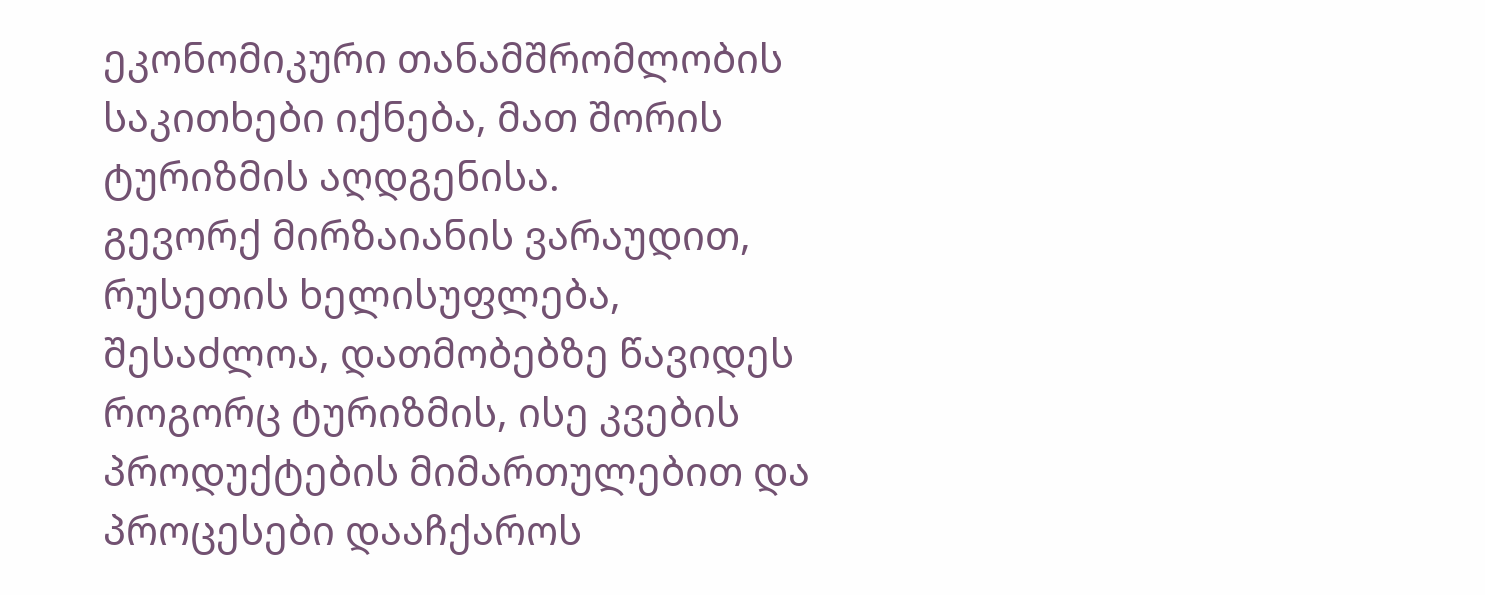ეკონომიკური თანამშრომლობის საკითხები იქნება, მათ შორის ტურიზმის აღდგენისა.
გევორქ მირზაიანის ვარაუდით, რუსეთის ხელისუფლება, შესაძლოა, დათმობებზე წავიდეს როგორც ტურიზმის, ისე კვების პროდუქტების მიმართულებით და პროცესები დააჩქაროს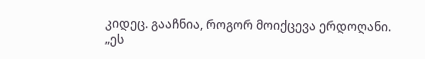კიდეც. გააჩნია, როგორ მოიქცევა ერდოღანი.
„ეს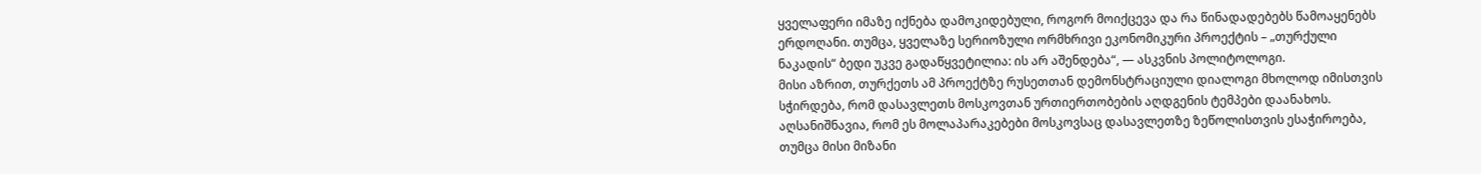ყველაფერი იმაზე იქნება დამოკიდებული, როგორ მოიქცევა და რა წინადადებებს წამოაყენებს ერდოღანი. თუმცა, ყველაზე სერიოზული ორმხრივი ეკონომიკური პროექტის – „თურქული ნაკადის“ ბედი უკვე გადაწყვეტილია: ის არ აშენდება“, — ასკვნის პოლიტოლოგი.
მისი აზრით, თურქეთს ამ პროექტზე რუსეთთან დემონსტრაციული დიალოგი მხოლოდ იმისთვის სჭირდება, რომ დასავლეთს მოსკოვთან ურთიერთობების აღდგენის ტემპები დაანახოს.
აღსანიშნავია, რომ ეს მოლაპარაკებები მოსკოვსაც დასავლეთზე ზეწოლისთვის ესაჭიროება, თუმცა მისი მიზანი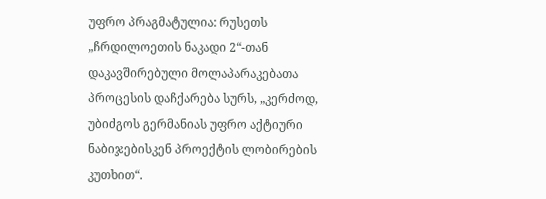უფრო პრაგმატულია: რუსეთს „ჩრდილოეთის ნაკადი 2“-თან დაკავშირებული მოლაპარაკებათა პროცესის დაჩქარება სურს, „კერძოდ, უბიძგოს გერმანიას უფრო აქტიური ნაბიჯებისკენ პროექტის ლობირების კუთხით“.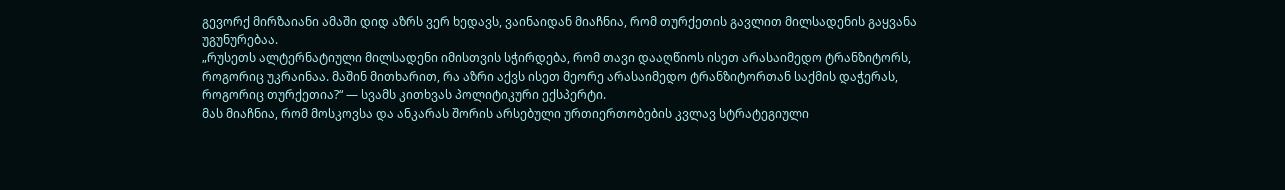გევორქ მირზაიანი ამაში დიდ აზრს ვერ ხედავს, ვაინაიდან მიაჩნია, რომ თურქეთის გავლით მილსადენის გაყვანა უგუნურებაა.
„რუსეთს ალტერნატიული მილსადენი იმისთვის სჭირდება, რომ თავი დააღწიოს ისეთ არასაიმედო ტრანზიტორს, როგორიც უკრაინაა. მაშინ მითხარით, რა აზრი აქვს ისეთ მეორე არასაიმედო ტრანზიტორთან საქმის დაჭერას, როგორიც თურქეთია?“ — სვამს კითხვას პოლიტიკური ექსპერტი.
მას მიაჩნია, რომ მოსკოვსა და ანკარას შორის არსებული ურთიერთობების კვლავ სტრატეგიული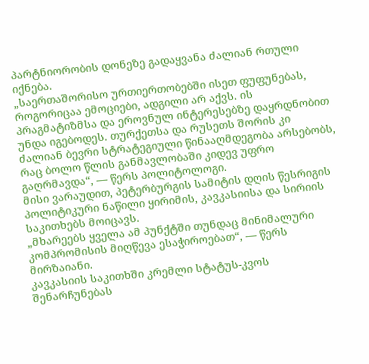პარტნიორობის დონეზე გადაყვანა ძალიან რთული იქნება.
„საერთაშორისო ურთიერთობებში ისეთ ფუფუნებას, როგორიცაა ემოციები, ადგილი არ აქვს. ის პრაგმატიზმსა და ეროვნულ ინტერესებზე დაყრდნობით უნდა იგებოდეს. თურქეთსა და რუსეთს შორის კი ძალიან ბევრი სტრატეგიული წინააღმდეგობა არსებობს, რაც ბოლო წლის განმავლობაში კიდევ უფრო გაღრმავდა“, — წერს პოლიტოლოგი.
მისი ვარაუდით, პეტერბურგის სამიტის დღის წესრიგის პოლიტიკური ნაწილი ყირიმის, კავკასიისა და სირიის საკითხებს მოიცავს.
„მხარეებს ყველა ამ პუნქტში თუნდაც მინიმალური კომპრომისის მიღწევა ესაჭიროებათ“, — წერს მირზაიანი.
კავკასიის საკითხში კრემლი სტატუს-კვოს შენარჩუნებას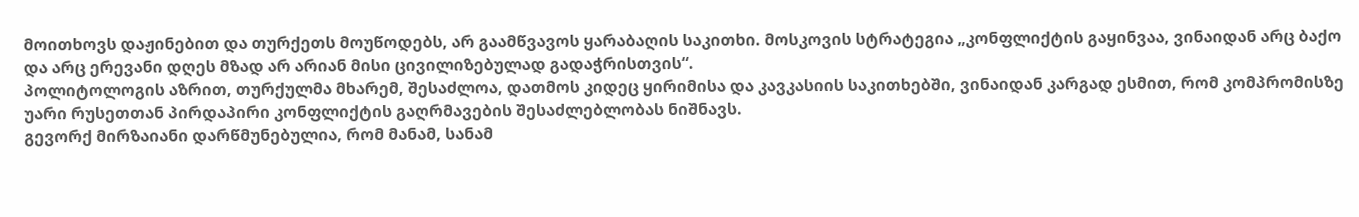მოითხოვს დაჟინებით და თურქეთს მოუწოდებს, არ გაამწვავოს ყარაბაღის საკითხი. მოსკოვის სტრატეგია „კონფლიქტის გაყინვაა, ვინაიდან არც ბაქო და არც ერევანი დღეს მზად არ არიან მისი ცივილიზებულად გადაჭრისთვის“.
პოლიტოლოგის აზრით, თურქულმა მხარემ, შესაძლოა, დათმოს კიდეც ყირიმისა და კავკასიის საკითხებში, ვინაიდან კარგად ესმით, რომ კომპრომისზე უარი რუსეთთან პირდაპირი კონფლიქტის გაღრმავების შესაძლებლობას ნიშნავს.
გევორქ მირზაიანი დარწმუნებულია, რომ მანამ, სანამ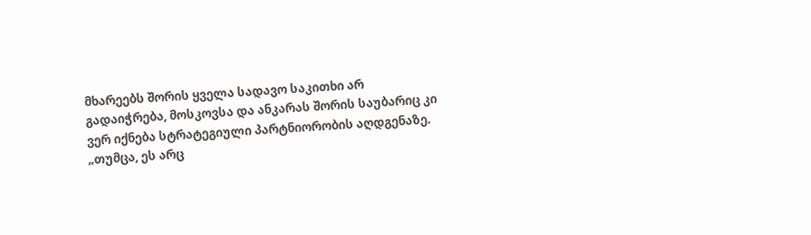მხარეებს შორის ყველა სადავო საკითხი არ გადაიჭრება, მოსკოვსა და ანკარას შორის საუბარიც კი ვერ იქნება სტრატეგიული პარტნიორობის აღდგენაზე.
„თუმცა, ეს არც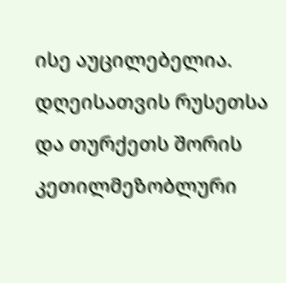ისე აუცილებელია. დღეისათვის რუსეთსა და თურქეთს შორის კეთილმეზობლური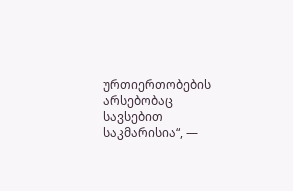ურთიერთობების არსებობაც სავსებით საკმარისია“, —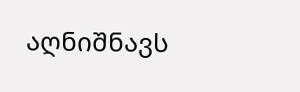აღნიშნავს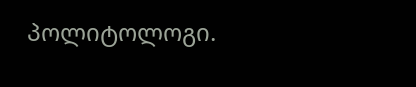პოლიტოლოგი.